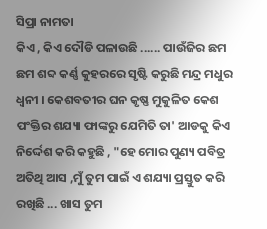ସିପ୍ରା ନାମତା
କିଏ , କିଏ ଦୌଡି ପଳାଉଛି ...... ପାଉଁଜିର ଛମ ଛମ ଶବ୍ଦ କର୍ଣ୍ଣ କୁହରରେ ସୃଷ୍ଟି କରୁଛି ମନ୍ଦ୍ର ମଧୁର ଧ୍ୱନୀ । କେଶବତୀର ଘନ କୃଷ୍ଣ ମୁକୁଳିତ କେଶ ପଂକ୍ତିର ଶଯ୍ୟା ଫାଙ୍କରୁ ଯେମିତି ତା' ଆଡକୁ କିଏ ନିର୍ଦ୍ଦେଶ କରି କହୁଛି , "ହେ ମୋର ପୁଣ୍ୟ ପବିତ୍ର ଅତିଥି ଆସ ,ମୁଁ ତୁମ ପାଇଁ ଏ ଶଯ୍ୟା ପ୍ରସ୍ତୁତ କରି ରଖିଛି ... ଖାସ ତୁମ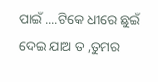ପାଇଁ ....ଟିକେ ଧୀରେ ଛୁଇଁ ଦେଇ ଯାଅ ତ ,ତୁମର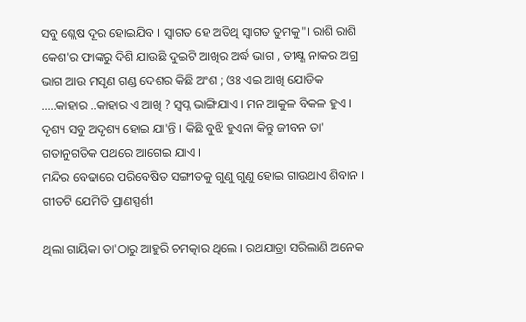ସବୁ ଶ୍ଲେଷ ଦୂର ହୋଇଯିବ । ସ୍ୱାଗତ ହେ ଅତିଥି ସ୍ୱାଗତ ତୁମକୁ"। ରାଶି ରାଶି କେଶ'ର ଫାଙ୍କରୁ ଦିଶି ଯାଉଛି ଦୁଇଟି ଆଖିର ଅର୍ଦ୍ଧ ଭାଗ , ତୀକ୍ଷ୍ଣ ନାକର ଅଗ୍ର ଭାଗ ଆଉ ମସୃଣ ଗଣ୍ଡ ଦେଶର କିଛି ଅଂଶ ; ଓଃ ଏଇ ଆଖି ଯୋଡିକ .....କାହାର ..କାହାର ଏ ଆଖି ? ସ୍ୱପ୍ନ ଭାଙ୍ଗିଯାଏ । ମନ ଆକୁଳ ବିକଳ ହୁଏ । ଦୃଶ୍ୟ ସବୁ ଅଦୃଶ୍ୟ ହୋଇ ଯା'ନ୍ତି । କିଛି ବୁଝି ହୁଏନା କିନ୍ତୁ ଜୀବନ ତା' ଗତାନୁଗତିକ ପଥରେ ଆଗେଇ ଯାଏ ।
ମନ୍ଦିର ବେଢାରେ ପରିବେଷିତ ସଙ୍ଗୀତକୁ ଗୁଣୁ ଗୁଣୁ ହୋଇ ଗାଉଥାଏ ଶିବାନ । ଗୀତଟି ଯେମିତି ପ୍ରାଣସ୍ପର୍ଶୀ

ଥିଲା ଗାୟିକା ତା'ଠାରୁ ଆହୁରି ଚମତ୍କାର ଥିଲେ । ରଥଯାତ୍ରା ସରିଲାଣି ଅନେକ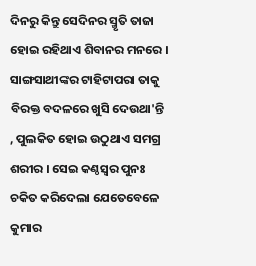ଦିନରୁ କିନ୍ତୁ ସେଦିନର ସ୍ମୃତି ତାଜା ହୋଇ ରହିଥାଏ ଶିବାନର ମନରେ । ସାଙ୍ଗସାଥୀଙ୍କର ଟାହିଟାପରା ତାକୁ ବିରକ୍ତ ବଦଳରେ ଖୁସି ଦେଉଥା'ନ୍ତି , ପୁଲକିତ ହୋଇ ଉଠୁଥାଏ ସମଗ୍ର ଶରୀର । ସେଇ କଣ୍ଠସ୍ୱର ପୁନଃ ଚକିତ କରିଦେଲା ଯେତେବେଳେ କୁମାର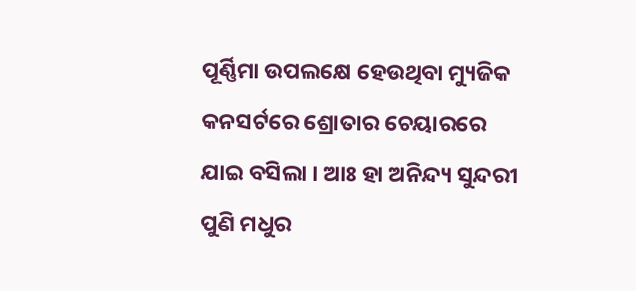ପୂର୍ଣ୍ଣିମା ଉପଲକ୍ଷେ ହେଉଥିବା ମ୍ୟୁଜିକ କନସର୍ଟରେ ଶ୍ରୋତାର ଚେୟାରରେ ଯାଇ ବସିଲା । ଆଃ ହା ଅନିନ୍ଦ୍ୟ ସୁନ୍ଦରୀ ପୁଣି ମଧୁର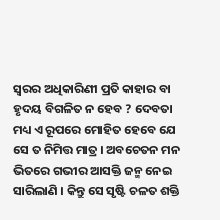ସ୍ୱରର ଅଧିକାରିଣୀ ପ୍ରତି କାହାର ବା ହୃଦୟ ବିଗଳିତ ନ ହେବ ? ଦେବତା ମଧ୍ୟ ଏ ରୂପରେ ମୋହିତ ହେବେ ଯେ ସେ ତ ନିମିତ୍ତ ମାତ୍ର । ଅବଚେତନ ମନ ଭିତରେ ଗଭୀର ଆସକ୍ତି ଜନ୍ମ ନେଇ ସାରିଲାଣି । କିନ୍ତୁ ସେ ସୃଷ୍ଟି ଚଳତ ଶକ୍ତି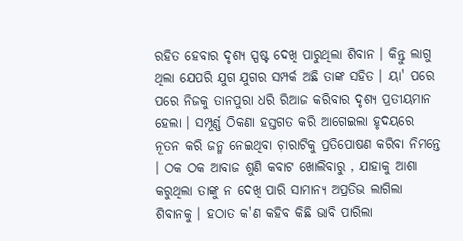ରହିତ ହେବାର ଦୃଶ୍ୟ ସ୍ପଷ୍ଟ ଦେଖି ପାରୁଥିଲା ଶିବାନ । କିନ୍ତୁ ଲାଗୁ ଥିଲା ଯେପରି ଯୁଗ ଯୁଗର ସମ୍ପର୍କ ଅଛି ତାଙ୍କ ସହିତ । ୟା' ପରେ ପରେ ନିଜକୁ ତାନପୁରା ଧରି ରିଆଜ କରିବାର ଦୃଶ୍ୟ ପ୍ରତୀୟମାନ ହେଲା । ସମ୍ପୂର୍ଣ୍ଣ ଠିକଣା ହସ୍ତଗତ କରି ଆଗେଇଲା ହୃଦୟରେ ନୂତନ କରି ଜନ୍ମ ନେଇଥିବା ଚ଼ାରାଟିକୁ ପ୍ରତିପୋଷଣ କରିବା ନିମନ୍ତେ । ଠକ ଠକ ଆବାଜ ଶୁଣି କବାଟ ଖୋଲିବାରୁ , ଯାହାକୁ ଆଶା କରୁଥିଲା ତାଙ୍କୁ ନ ଦେଖି ପାରି ସାମାନ୍ୟ ଅପ୍ରତିଭ ଲାଗିଲା ଶିବାନକୁ । ହଠାତ କ'ଣ କହିବ କିଛି ଭାବି ପାରିଲା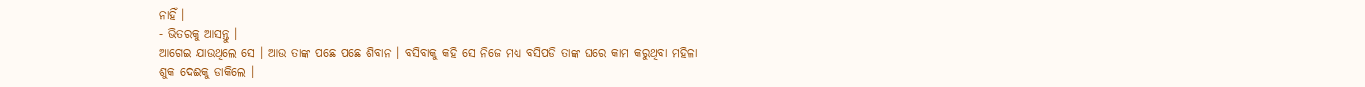ନାହିଁ ।
- ଭିତରକୁ ଆସନ୍ତୁ ।
ଆଗେଇ ଯାଉଥିଲେ ସେ । ଆଉ ତାଙ୍କ ପଛେ ପଛେ ଶିବାନ । ବସିବାକୁ କହି ସେ ନିଜେ ମଧ୍ୟ ବସିପଡି ତାଙ୍କ ଘରେ କାମ କରୁଥିବା ମହିଳା ଶୁକ ଦେଈକୁ ଡାକିଲେ ।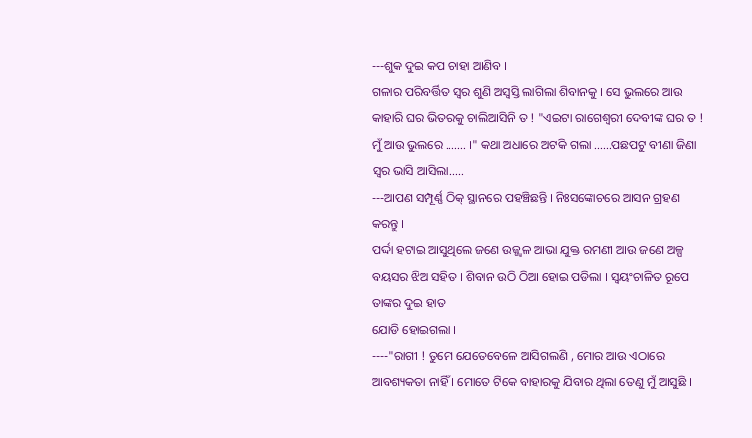---ଶୁକ ଦୁଇ କପ ଚାହା ଆଣିବ ।
ଗଳାର ପରିବର୍ତ୍ତିତ ସ୍ୱର ଶୁଣି ଅସ୍ବସ୍ତି ଲାଗିଲା ଶିବାନକୁ । ସେ ଭୁଲରେ ଆଉ କାହାରି ଘର ଭିତରକୁ ଚାଲିଆସିନି ତ ! "ଏଇଟା ରାଗେଶ୍ୱରୀ ଦେବୀଙ୍କ ଘର ତ ! ମୁଁ ଆଉ ଭୁଲରେ ....... ।" କଥା ଅଧାରେ ଅଟକି ଗଲା ......ପଛପଟୁ ବୀଣା ଜିଣା ସ୍ୱର ଭାସି ଆସିଲା.....
---ଆପଣ ସମ୍ପୂର୍ଣ୍ଣ ଠିକ୍ ସ୍ଥାନରେ ପହଞ୍ଚିଛନ୍ତି । ନିଃସଙ୍କୋଚରେ ଆସନ ଗ୍ରହଣ କରନ୍ତୁ ।
ପର୍ଦ୍ଦା ହଟାଇ ଆସୁଥିଲେ ଜଣେ ଉଜ୍ଜ୍ୱଳ ଆଭା ଯୁକ୍ତ ରମଣୀ ଆଉ ଜଣେ ଅଳ୍ପ ବୟସର ଝିଅ ସହିତ । ଶିବାନ ଉଠି ଠିଆ ହୋଇ ପଡିଲା । ସ୍ୱୟଂଚାଳିତ ରୂପେ ତାଙ୍କର ଦୁଇ ହାତ
ଯୋଡି ହୋଇଗଲା ।
----"ରାଗୀ ! ତୁମେ ଯେତେବେଳେ ଆସିଗଲଣି , ମୋର ଆଉ ଏଠାରେ ଆବଶ୍ୟକତା ନାହିଁ । ମୋତେ ଟିକେ ବାହାରକୁ ଯିବାର ଥିଲା ତେଣୁ ମୁଁ ଆସୁଛି ।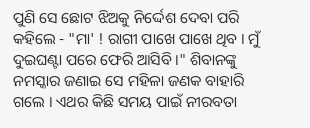ପୁଣି ସେ ଛୋଟ ଝିଅକୁ ନିର୍ଦ୍ଦେଶ ଦେବା ପରି କହିଲେ - "ମା' ! ରାଗୀ ପାଖେ ପାଖେ ଥିବ । ମୁଁ ଦୁଇଘଣ୍ଟା ପରେ ଫେରି ଆସିବି ।" ଶିବାନଙ୍କୁ ନମସ୍କାର ଜଣାଇ ସେ ମହିଳା ଜଣକ ବାହାରି ଗଲେ । ଏଥର କିଛି ସମୟ ପାଇଁ ନୀରବତା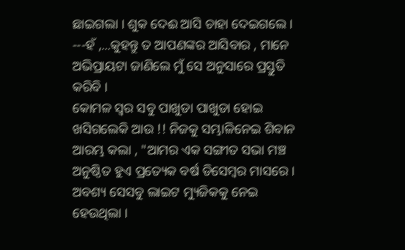ଛାଇଗଲା । ଶୁକ ଦେଈ ଆସି ଚାହା ଦେଇଗଲେ ।
---ହଁ ,...କୁହନ୍ତୁ ତ ଆପଣଙ୍କର ଆସିବାର , ମାନେ ଅଭିପ୍ରାୟଟା ଜାଣିଲେ ମୁଁ ସେ ଅନୁସାରେ ପ୍ରସ୍ତୁତି କରିବି ।
କୋମଳ ସ୍ୱର ସବୁ ପାଖୁଡା ପାଖୁଡା ହୋଇ ଖସିଗଲେକି ଆଉ !! ନିଜକୁ ସମ୍ଭାଳିନେଇ ଶିବାନ ଆରମ୍ଭ କଲା , "ଆମର ଏକ ସଙ୍ଗୀତ ସଭା ମଞ୍ଚ ଅନୁଷ୍ଠିତ ହୁଏ ପ୍ରତ୍ୟେକ ବର୍ଷ ଡିସେମ୍ବର ମାସରେ । ଅବଶ୍ୟ ସେସବୁ ଲାଇଟ ମ୍ୟୁଜିକକୁ ନେଇ ହେଉଥିଲା ।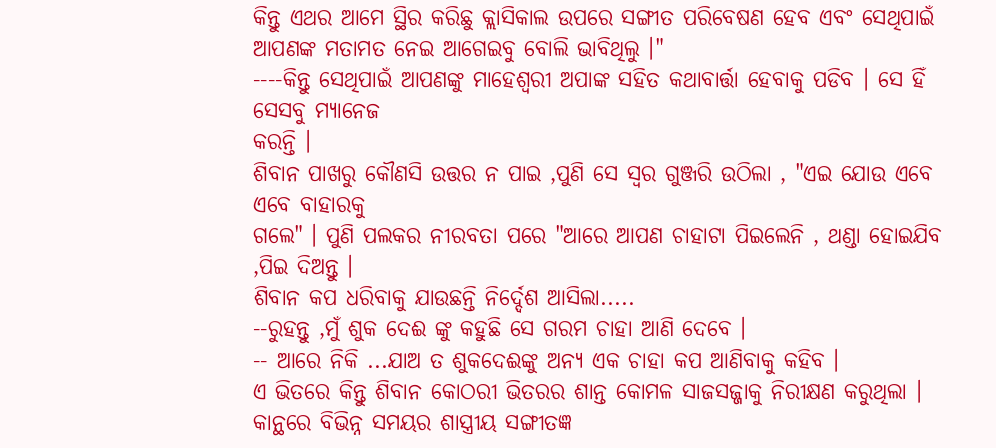କିନ୍ତୁ ଏଥର ଆମେ ସ୍ଥିର କରିଛୁ କ୍ଲାସିକାଲ ଉପରେ ସଙ୍ଗୀତ ପରିବେଷଣ ହେବ ଏବଂ ସେଥିପାଇଁ ଆପଣଙ୍କ ମତାମତ ନେଇ ଆଗେଇବୁ ବୋଲି ଭାବିଥିଲୁ ।"
----କିନ୍ତୁ ସେଥିପାଇଁ ଆପଣଙ୍କୁ ମାହେଶ୍ୱରୀ ଅପାଙ୍କ ସହିତ କଥାବାର୍ତ୍ତା ହେବାକୁ ପଡିବ । ସେ ହିଁ ସେସବୁ ମ୍ୟାନେଜ
କରନ୍ତି ।
ଶିବାନ ପାଖରୁ କୌଣସି ଉତ୍ତର ନ ପାଇ ,ପୁଣି ସେ ସ୍ୱର ଗୁଞ୍ଜରି ଉଠିଲା , "ଏଇ ଯୋଉ ଏବେ ଏବେ ବାହାରକୁ
ଗଲେ" । ପୁଣି ପଲକର ନୀରବତା ପରେ "ଆରେ ଆପଣ ଚାହାଟା ପିଇଲେନି , ଥଣ୍ଡା ହୋଇଯିବ ,ପିଇ ଦିଅନ୍ତୁ ।
ଶିବାନ କପ ଧରିବାକୁ ଯାଉଛନ୍ତି ନିର୍ଦ୍ଦେଶ ଆସିଲା.....
--ରୁହନ୍ତୁ ,ମୁଁ ଶୁକ ଦେଈ ଙ୍କୁ କହୁଛି ସେ ଗରମ ଚାହା ଆଣି ଦେବେ ।
-- ଆରେ ନିକି ...ଯାଅ ତ ଶୁକଦେଈଙ୍କୁ ଅନ୍ୟ ଏକ ଚାହା କପ ଆଣିବାକୁ କହିବ ।
ଏ ଭିତରେ କିନ୍ତୁ ଶିବାନ କୋଠରୀ ଭିତରର ଶାନ୍ତ କୋମଳ ସାଜସଜ୍ଜାକୁ ନିରୀକ୍ଷଣ କରୁଥିଲା । କାନ୍ଥରେ ବିଭିନ୍ନ ସମୟର ଶାସ୍ତ୍ରୀୟ ସଙ୍ଗୀତଜ୍ଞ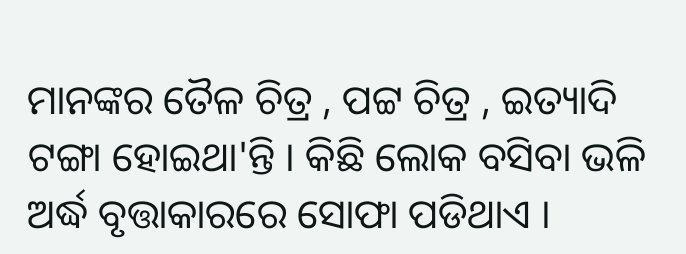ମାନଙ୍କର ତୈଳ ଚିତ୍ର , ପଟ୍ଟ ଚିତ୍ର , ଇତ୍ୟାଦି ଟଙ୍ଗା ହୋଇଥା'ନ୍ତି । କିଛି ଲୋକ ବସିବା ଭଳି ଅର୍ଦ୍ଧ ବୃତ୍ତାକାରରେ ସୋଫା ପଡିଥାଏ ।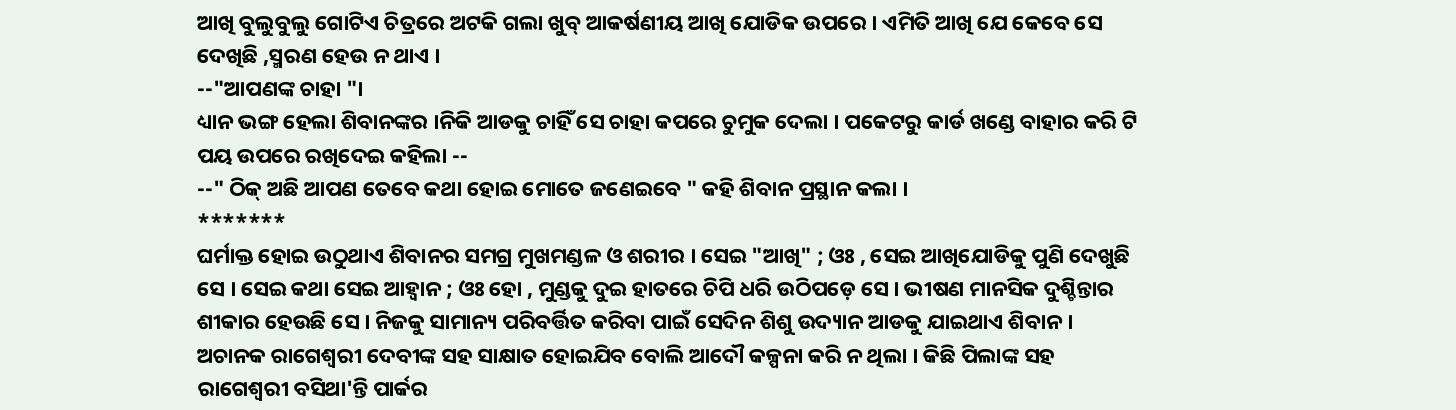ଆଖି ବୁଲୁବୁଲୁ ଗୋଟିଏ ଚିତ୍ରରେ ଅଟକି ଗଲା ଖୁବ୍ ଆକର୍ଷଣୀୟ ଆଖି ଯୋଡିକ ଉପରେ । ଏମିତି ଆଖି ଯେ କେବେ ସେ ଦେଖିଛି ,ସ୍ମରଣ ହେଉ ନ ଥାଏ ।
--"ଆପଣଙ୍କ ଚାହା "।
ଧ୍ୟାନ ଭଙ୍ଗ ହେଲା ଶିବାନଙ୍କର ।ନିକି ଆଡକୁ ଚାହିଁ ସେ ଚାହା କପରେ ଚୁମୁକ ଦେଲା । ପକେଟରୁ କାର୍ଡ ଖଣ୍ଡେ ବାହାର କରି ଟି ପୟ ଉପରେ ରଖିଦେଇ କହିଲା --
--" ଠିକ୍ ଅଛି ଆପଣ ତେବେ କଥା ହୋଇ ମୋତେ ଜଣେଇବେ " କହି ଶିବାନ ପ୍ରସ୍ଥାନ କଲା ।
*******
ଘର୍ମାକ୍ତ ହୋଇ ଉଠୁଥାଏ ଶିବାନର ସମଗ୍ର ମୁଖମଣ୍ଡଳ ଓ ଶରୀର । ସେଇ "ଆଖି" ; ଓଃ , ସେଇ ଆଖିଯୋଡିକୁ ପୁଣି ଦେଖୁଛି ସେ । ସେଇ କଥା ସେଇ ଆହ୍ୱାନ ; ଓଃ ହୋ , ମୁଣ୍ଡକୁ ଦୁଇ ହାତରେ ଚିପି ଧରି ଉଠିପଡ଼େ ସେ । ଭୀଷଣ ମାନସିକ ଦୁଶ୍ଚିନ୍ତାର ଶୀକାର ହେଉଛି ସେ । ନିଜକୁ ସାମାନ୍ୟ ପରିବର୍ତ୍ତିତ କରିବା ପାଇଁ ସେଦିନ ଶିଶୁ ଉଦ୍ୟାନ ଆଡକୁ ଯାଇଥାଏ ଶିବାନ । ଅଚାନକ ରାଗେଶ୍ୱରୀ ଦେବୀଙ୍କ ସହ ସାକ୍ଷାତ ହୋଇଯିବ ବୋଲି ଆଦୌ କଳ୍ପନା କରି ନ ଥିଲା । କିଛି ପିଲାଙ୍କ ସହ ରାଗେଶ୍ୱରୀ ବସିଥା'ନ୍ତି ପାର୍କର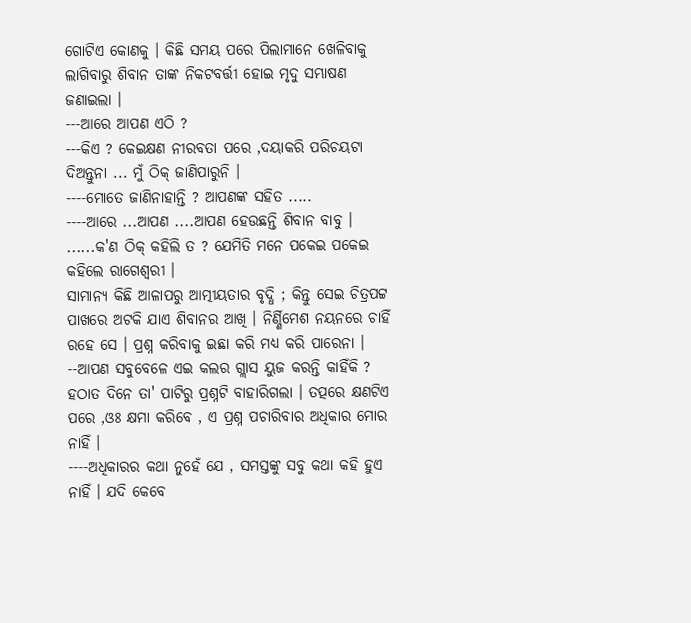ଗୋଟିଏ କୋଣକୁ । କିଛି ସମୟ ପରେ ପିଲାମାନେ ଖେଳିବାକୁ ଲାଗିବାରୁ ଶିବାନ ତାଙ୍କ ନିକଟବର୍ତ୍ତୀ ହୋଇ ମୃଦୁ ସମ୍ଭାଷଣ ଜଣାଇଲା ।
---ଆରେ ଆପଣ ଏଠି ?
---କିଏ ? କେଇକ୍ଷଣ ନୀରବତା ପରେ ,ଦୟାକରି ପରିଚୟଟା ଦିଅନ୍ତୁନା ... ମୁଁ ଠିକ୍ ଜାଣିପାରୁନି ।
----ମୋତେ ଜାଣିନାହାନ୍ତି ? ଆପଣଙ୍କ ସହିତ .....
----ଆରେ ...ଆପଣ ....ଆପଣ ହେଉଛନ୍ତି ଶିବାନ ବାବୁ ।
......କ'ଣ ଠିକ୍ କହିଲି ତ ? ଯେମିତି ମନେ ପକେଇ ପକେଇ କହିଲେ ରାଗେଶ୍ଵରୀ ।
ସାମାନ୍ୟ କିଛି ଆଳାପରୁ ଆତ୍ମୀୟତାର ବୃଦ୍ଧି ; କିନ୍ତୁ ସେଇ ଚିତ୍ରପଟ୍ଟ ପାଖରେ ଅଟକି ଯାଏ ଶିବାନର ଆଖି । ନିର୍ଣ୍ଣିମେଶ ନୟନରେ ଚାହିଁ ରହେ ସେ । ପ୍ରଶ୍ନ କରିବାକୁ ଇଛା କରି ମଧ୍ୟ କରି ପାରେନା ।
--ଆପଣ ସବୁବେଳେ ଏଇ କଲର ଗ୍ଲାସ ୟୁଜ କରନ୍ତି କାହିଁକି ?
ହଠାତ ଦିନେ ତା' ପାଟିରୁ ପ୍ରଶ୍ନଟି ବାହାରିଗଲା । ତତ୍ପରେ କ୍ଷଣଟିଏ ପରେ ,ଓଃ କ୍ଷମା କରିବେ , ଏ ପ୍ରଶ୍ନ ପଚାରିବାର ଅଧିକାର ମୋର ନାହିଁ ।
----ଅଧିକାରର କଥା ନୁହେଁ ଯେ , ସମସ୍ତଙ୍କୁ ସବୁ କଥା କହି ହୁଏ ନାହିଁ । ଯଦି କେବେ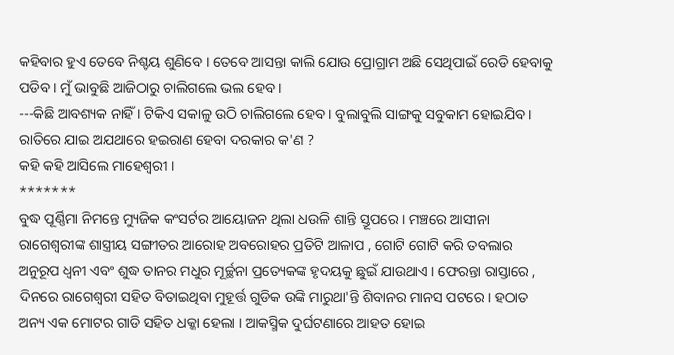କହିବାର ହୁଏ ତେବେ ନିଶ୍ଚୟ ଶୁଣିବେ । ତେବେ ଆସନ୍ତା କାଲି ଯୋଉ ପ୍ରୋଗ୍ରାମ ଅଛି ସେଥିପାଇଁ ରେଡି ହେବାକୁ ପଡିବ । ମୁଁ ଭାବୁଛି ଆଜିଠାରୁ ଚାଲିଗଲେ ଭଲ ହେବ ।
---କିଛି ଆବଶ୍ୟକ ନାହିଁ । ଟିକିଏ ସକାଳୁ ଉଠି ଚାଲିଗଲେ ହେବ । ବୁଲାବୁଲି ସାଙ୍ଗକୁ ସବୁକାମ ହୋଇଯିବ । ରାତିରେ ଯାଇ ଅଯଥାରେ ହଇରାଣ ହେବା ଦରକାର କ'ଣ ?
କହି କହି ଆସିଲେ ମାହେଶ୍ୱରୀ ।
*******
ବୁଦ୍ଧ ପୂର୍ଣ୍ଣିମା ନିମନ୍ତେ ମ୍ୟୁଜିକ କଂସର୍ଟର ଆୟୋଜନ ଥିଲା ଧଉଳି ଶାନ୍ତି ସ୍ତୂପରେ । ମଞ୍ଚରେ ଆସୀନା ରାଗେଶ୍ୱରୀଙ୍କ ଶାସ୍ତ୍ରୀୟ ସଙ୍ଗୀତର ଆରୋହ ଅବରୋହର ପ୍ରତିଟି ଆଳାପ , ଗୋଟି ଗୋଟି କରି ତବଲାର ଅନୁରୂପ ଧ୍ୱନୀ ଏବଂ ଶୁଦ୍ଧ ତାନର ମଧୁର ମୂର୍ଚ୍ଛନା ପ୍ରତ୍ୟେକଙ୍କ ହୃଦୟକୁ ଛୁଇଁ ଯାଉଥାଏ । ଫେରନ୍ତା ରାସ୍ତାରେ , ଦିନରେ ରାଗେଶ୍ୱରୀ ସହିତ ବିତାଇଥିବା ମୁହୂର୍ତ୍ତ ଗୁଡିକ ଉଙ୍କି ମାରୁଥା'ନ୍ତି ଶିବାନର ମାନସ ପଟରେ । ହଠାତ ଅନ୍ୟ ଏକ ମୋଟର ଗାଡି ସହିତ ଧକ୍କା ହେଲା । ଆକସ୍ମିକ ଦୁର୍ଘଟଣାରେ ଆହତ ହୋଇ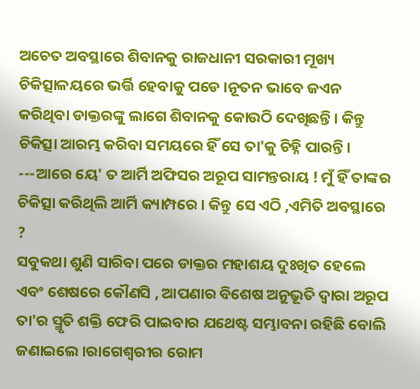ଅଚେତ ଅବସ୍ଥାରେ ଶିବାନକୁ ରାଜଧାନୀ ସରକାରୀ ମୂଖ୍ୟ ଚିକିତ୍ସାଳୟରେ ଭର୍ତ୍ତି ହେବାକୁ ପଡେ ।ନୂତନ ଭାବେ ଜଏନ କରିଥିବା ଡାକ୍ତରଙ୍କୁ ଲାଗେ ଶିବାନକୁ କୋଉଠି ଦେଖିଛନ୍ତି । କିନ୍ତୁ ଚିକିତ୍ସା ଆରମ୍ଭ କରିବା ସମୟରେ ହିଁ ସେ ତା'କୁ ଚିହ୍ନି ପାରନ୍ତି ।
---ଆରେ ୟେ' ତ ଆର୍ମି ଅଫିସର ଅରୂପ ସାମନ୍ତରାୟ ! ମୁଁ ହିଁ ତାଙ୍କର ଚିକିତ୍ସା କରିଥିଲି ଆର୍ମି କ୍ୟାମ୍ପରେ । କିନ୍ତୁ ସେ ଏଠି ,ଏମିତି ଅବସ୍ଥାରେ ?
ସବୁକଥା ଶୁଣି ସାରିବା ପରେ ଡାକ୍ତର ମହାଶୟ ଦୁଃଖିତ ହେଲେ ଏବଂ ଶେଷରେ କୌଣସି , ଆପଣାର ବିଶେଷ ଅନୁଭୂତି ଦ୍ୱାରା ଅରୂପ ତା'ର ସ୍ମୃତି ଶକ୍ତି ଫେରି ପାଇବାର ଯଥେଷ୍ଟ ସମ୍ଭାବନା ରହିଛି ବୋଲି ଜଣାଇଲେ ।ରାଗେଶ୍ୱରୀର ରୋମ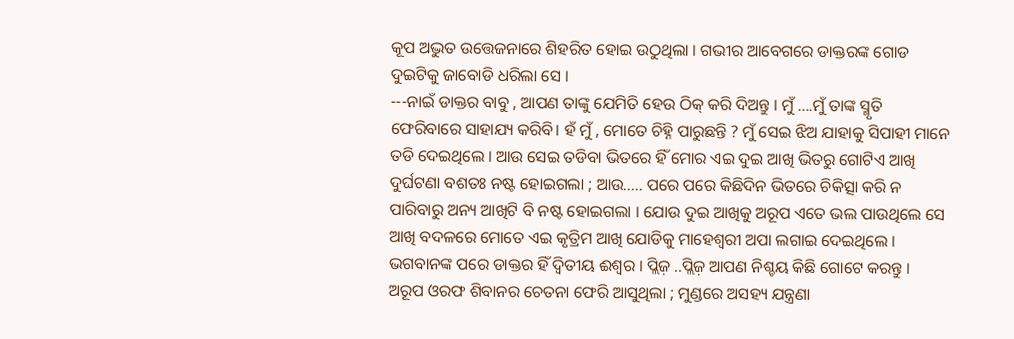କୂପ ଅଦ୍ଭୁତ ଉତ୍ତେଜନାରେ ଶିହରିତ ହୋଇ ଉଠୁଥିଲା । ଗଭୀର ଆବେଗରେ ଡାକ୍ତରଙ୍କ ଗୋଡ ଦୁଇଟିକୁ ଜାବୋଡି ଧରିଲା ସେ ।
---ନାଇଁ ଡାକ୍ତର ବାବୁ , ଆପଣ ତାଙ୍କୁ ଯେମିତି ହେଉ ଠିକ୍ କରି ଦିଅନ୍ତୁ । ମୁଁ ....ମୁଁ ତାଙ୍କ ସ୍ମୃତି ଫେରିବାରେ ସାହାଯ୍ୟ କରିବି। ହଁ ମୁଁ , ମୋତେ ଚିହ୍ନି ପାରୁଛନ୍ତି ? ମୁଁ ସେଇ ଝିଅ ଯାହାକୁ ସିପାହୀ ମାନେ ତଡି ଦେଇଥିଲେ । ଆଉ ସେଇ ତଡିବା ଭିତରେ ହିଁ ମୋର ଏଇ ଦୁଇ ଆଖି ଭିତରୁ ଗୋଟିଏ ଆଖି ଦୁର୍ଘଟଣା ବଶତଃ ନଷ୍ଟ ହୋଇଗଲା ; ଆଉ..... ପରେ ପରେ କିଛିଦିନ ଭିତରେ ଚିକିତ୍ସା କରି ନ ପାରିବାରୁ ଅନ୍ୟ ଆଖିଟି ବି ନଷ୍ଟ ହୋଇଗଲା । ଯୋଉ ଦୁଇ ଆଖିକୁ ଅରୂପ ଏତେ ଭଲ ପାଉଥିଲେ ସେ ଆଖି ବଦଳରେ ମୋତେ ଏଇ କୃତ୍ରିମ ଆଖି ଯୋଡିକୁ ମାହେଶ୍ୱରୀ ଅପା ଲଗାଇ ଦେଇଥିଲେ । ଭଗବାନଙ୍କ ପରେ ଡାକ୍ତର ହିଁ ଦ୍ଵିତୀୟ ଈଶ୍ୱର । ପ୍ଲିଜ଼ ..ପ୍ଲିଜ଼ ଆପଣ ନିଶ୍ଚୟ କିଛି ଗୋଟେ କରନ୍ତୁ ।
ଅରୂପ ଓରଫ ଶିବାନର ଚେତନା ଫେରି ଆସୁଥିଲା ; ମୁଣ୍ଡରେ ଅସହ୍ୟ ଯନ୍ତ୍ରଣା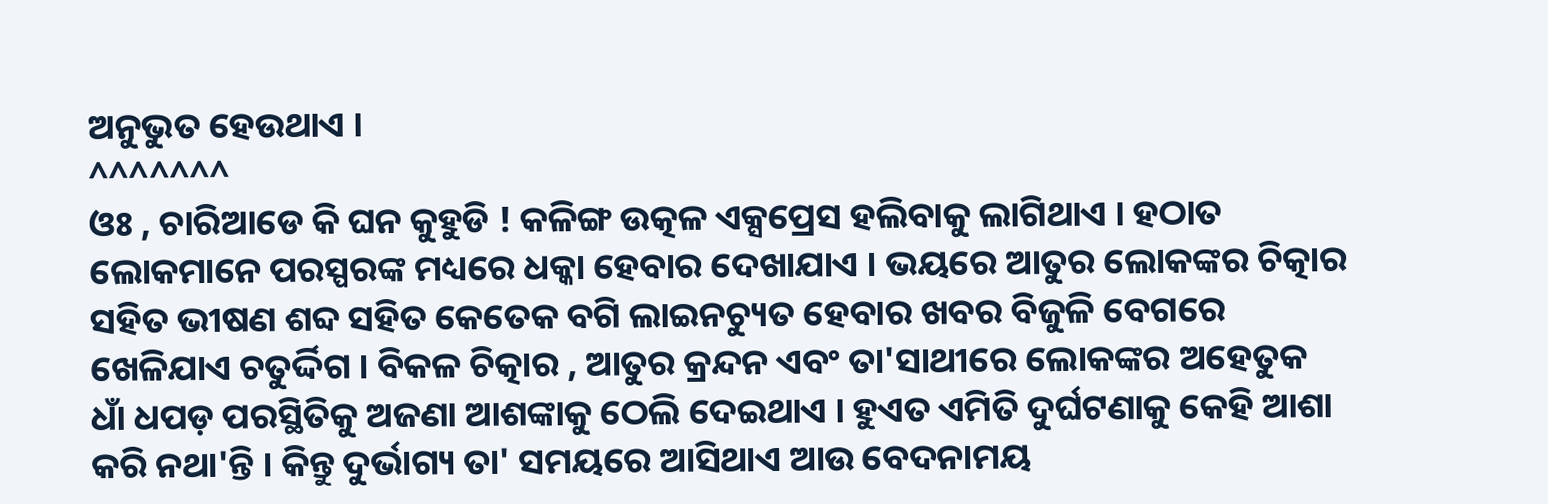ଅନୁଭୁତ ହେଉଥାଏ ।
^^^^^^^
ଓଃ , ଚାରିଆଡେ କି ଘନ କୁହୁଡି ! କଳିଙ୍ଗ ଉତ୍କଳ ଏକ୍ସପ୍ରେସ ହଲିବାକୁ ଲାଗିଥାଏ । ହଠାତ ଲୋକମାନେ ପରସ୍ପରଙ୍କ ମଧ୍ୟରେ ଧକ୍କା ହେବାର ଦେଖାଯାଏ । ଭୟରେ ଆତୁର ଲୋକଙ୍କର ଚିତ୍କାର ସହିତ ଭୀଷଣ ଶବ୍ଦ ସହିତ କେତେକ ବଗି ଲାଇନଚ୍ୟୁତ ହେବାର ଖବର ବିଜୁଳି ବେଗରେ ଖେଳିଯାଏ ଚତୁର୍ଦ୍ଦିଗ । ବିକଳ ଚିତ୍କାର , ଆତୁର କ୍ରନ୍ଦନ ଏବଂ ତା'ସାଥୀରେ ଲୋକଙ୍କର ଅହେତୁକ ଧାଁ ଧପଡ଼ ପରସ୍ଥିତିକୁ ଅଜଣା ଆଶଙ୍କାକୁ ଠେଲି ଦେଇଥାଏ । ହୁଏତ ଏମିତି ଦୁର୍ଘଟଣାକୁ କେହି ଆଶା କରି ନଥା'ନ୍ତି । କିନ୍ତୁ ଦୁର୍ଭାଗ୍ୟ ତା' ସମୟରେ ଆସିଥାଏ ଆଉ ବେଦନାମୟ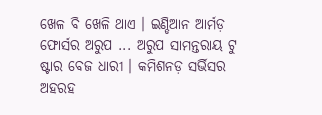ଖେଳ ବି ଖେଳି ଥାଏ । ଇଣ୍ଡିଆନ ଆର୍ମଡ଼ ଫୋର୍ସର ଅରୁପ ... ଅରୁପ ସାମନ୍ତରାୟ ଟୁ ଷ୍ଟାର ବେଜ ଧାରୀ । କମିଶନଡ଼ ସର୍ଭିସର ଅହରହ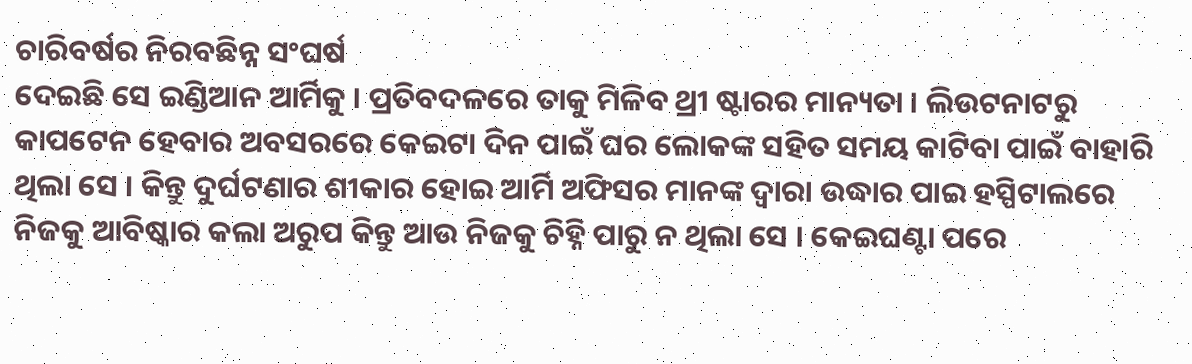ଚାରିବର୍ଷର ନିରବଛିନ୍ନ ସଂଘର୍ଷ
ଦେଇଛି ସେ ଇଣ୍ଡିଆନ ଆର୍ମିକୁ । ପ୍ରତିବଦଳରେ ତାକୁ ମିଳିବ ଥ୍ରୀ ଷ୍ଟାରର ମାନ୍ୟତା । ଲିଉଟନାଟରୁ କାପଟେନ ହେବାର ଅବସରରେ କେଇଟା ଦିନ ପାଇଁ ଘର ଲୋକଙ୍କ ସହିତ ସମୟ କାଟିବା ପାଇଁ ବାହାରି ଥିଲା ସେ । କିନ୍ତୁ ଦୁର୍ଘଟଣାର ଶୀକାର ହୋଇ ଆର୍ମି ଅଫିସର ମାନଙ୍କ ଦ୍ୱାରା ଉଦ୍ଧାର ପାଇ ହସ୍ପିଟାଲରେ ନିଜକୁ ଆବିଷ୍କାର କଲା ଅରୁପ କିନ୍ତୁ ଆଉ ନିଜକୁ ଚିହ୍ନି ପାରୁ ନ ଥିଲା ସେ । କେଇଘଣ୍ଟା ପରେ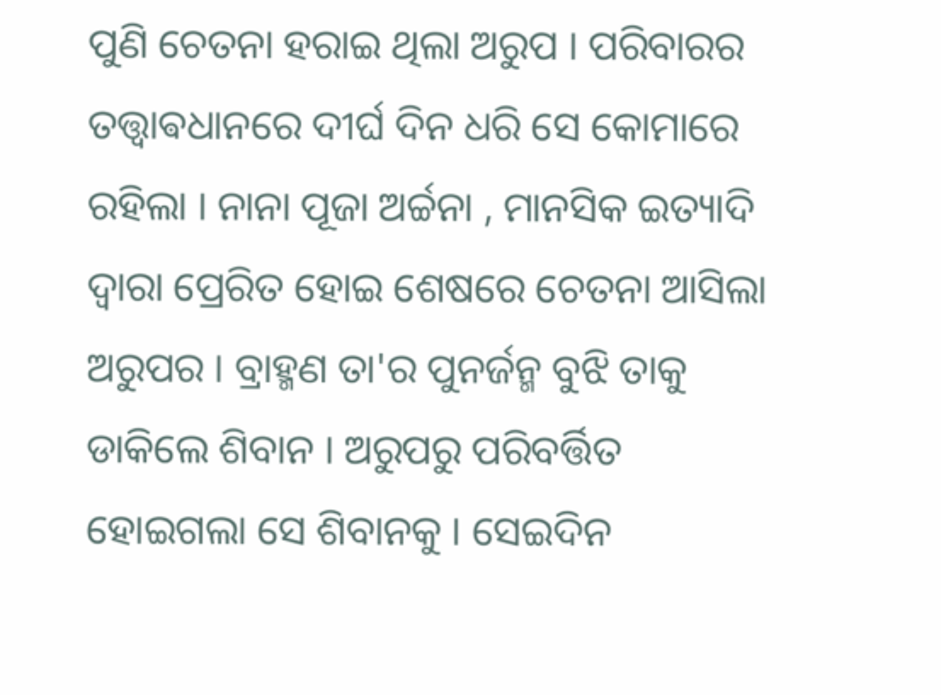ପୁଣି ଚେତନା ହରାଇ ଥିଲା ଅରୁପ । ପରିବାରର ତତ୍ତ୍ଵାଵଧାନରେ ଦୀର୍ଘ ଦିନ ଧରି ସେ କୋମାରେ ରହିଲା । ନାନା ପୂଜା ଅର୍ଚ୍ଚନା , ମାନସିକ ଇତ୍ୟାଦି ଦ୍ୱାରା ପ୍ରେରିତ ହୋଇ ଶେଷରେ ଚେତନା ଆସିଲା ଅରୁପର । ବ୍ରାହ୍ମଣ ତା'ର ପୁନର୍ଜନ୍ମ ବୁଝି ତାକୁ ଡାକିଲେ ଶିବାନ । ଅରୁପରୁ ପରିବର୍ତ୍ତିତ ହୋଇଗଲା ସେ ଶିବାନକୁ । ସେଇଦିନ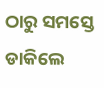ଠାରୁ ସମସ୍ତେ ଡାକିଲେ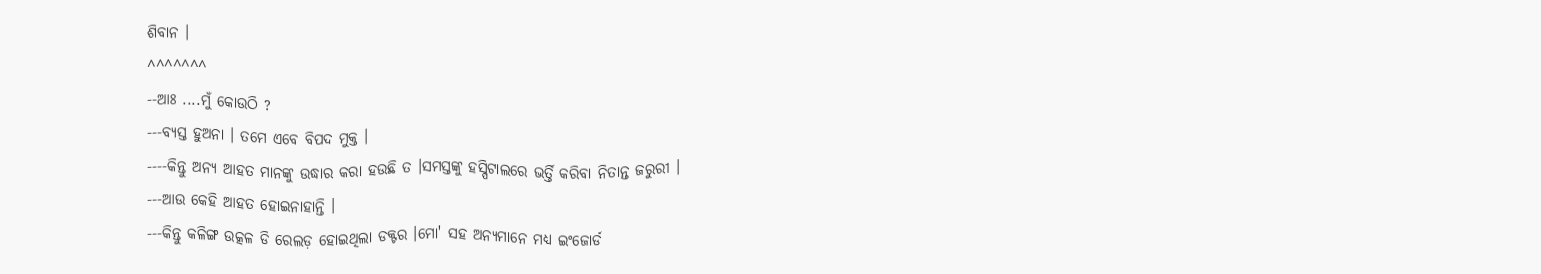ଶିବାନ ।
^^^^^^^
--ଆଃ ....ମୁଁ କୋଉଠି ?
---ବ୍ୟସ୍ତ ହୁଅନା । ତମେ ଏବେ ବିପଦ ମୁକ୍ତ ।
----କିନ୍ତୁ ଅନ୍ୟ ଆହତ ମାନଙ୍କୁ ଉଦ୍ଧାର କରା ହଉଛି ତ ।ସମସ୍ତଙ୍କୁ ହସ୍ପିଟାଲରେ ଭର୍ତ୍ତି କରିବା ନିତାନ୍ତ ଜରୁରୀ ।
---ଆଉ କେହି ଆହତ ହୋଇନାହାନ୍ତି ।
---କିନ୍ତୁ କଳିଙ୍ଗ ଉତ୍କଳ ଡି ରେଲଡ଼ ହୋଇଥିଲା ଡକ୍ଟର ।ମୋ' ସହ ଅନ୍ୟମାନେ ମଧ୍ୟ ଇଂଜୋର୍ଡ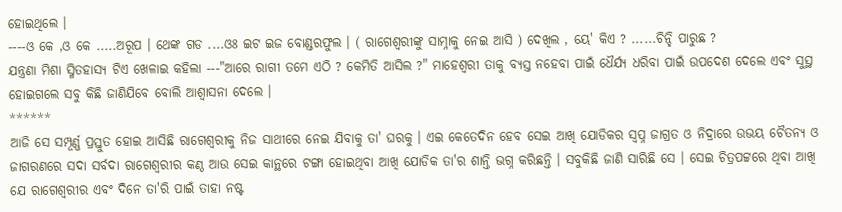ହୋଇଥିଲେ ।
----ଓ କେ ,ଓ କେ .....ଅରୂପ । ଥେଙ୍କ ଗଡ ....ଓଃ ଇଟ ଇଜ ବୋଣ୍ଡରଫୁଲ । ( ରାଗେଶ୍ୱରୀଙ୍କୁ ସାମ୍ନାକୁ ନେଇ ଆସି ) ଦେଖିଲ , ୟେ' କିଏ ? ......ଚିନ୍ହି ପାରୁଛ ?
ଯନ୍ତ୍ରଣା ମିଶା ସ୍ମିତହାସ୍ୟ ଟିଏ ଖେଳାଇ କହିଲା ---"ଆରେ ରାଗୀ ତମେ ଏଠି ? କେମିତି ଆସିଲ ?" ମାହେଶ୍ୱରୀ ତାକୁ ବ୍ୟସ୍ତ ନହେବା ପାଇଁ ଧୈର୍ଯ୍ୟ ଧରିବା ପାଇଁ ଉପଦେଶ ଦେଲେ ଏବଂ ସୁସ୍ଥ ହୋଇଗଲେ ସବୁ କିଛି ଜାଣିଯିବେ ବୋଲି ଆଶ୍ୱାସନା ଦେଲେ ।
******
ଆଜି ସେ ସମ୍ପୂର୍ଣ୍ଣ ପ୍ରସ୍ତୁତ ହୋଇ ଆସିଛି ରାଗେଶ୍ୱରୀକୁ ନିଜ ସାଥୀରେ ନେଇ ଯିବାକୁ ତା' ଘରକୁ । ଏଇ କେତେଦିନ ହେବ ସେଇ ଆଖି ଯୋଡିକର ସ୍ୱପ୍ନ ଜାଗ୍ରତ ଓ ନିଦ୍ରାରେ ଉଭୟ ଚୈତନ୍ୟ ଓ ଜାଗରଣରେ ସଦା ସର୍ବଦା ରାଗେଶ୍ୱରୀର କଣ୍ଠ ଆଉ ସେଇ କାନ୍ଥରେ ଟଙ୍ଗା ହୋଇଥିବା ଆଖି ଯୋଡିକ ତା'ର ଶାନ୍ତି ଭଗ୍ନ କରିଛନ୍ତି । ସବୁକିଛି ଜାଣି ସାରିଛି ସେ । ସେଇ ଚିତ୍ରପଟ୍ଟରେ ଥିବା ଆଖି ଯେ ରାଗେଶ୍ୱରୀର ଏବଂ ଦିନେ ତା'ରି ପାଇଁ ତାହା ନଷ୍ଟ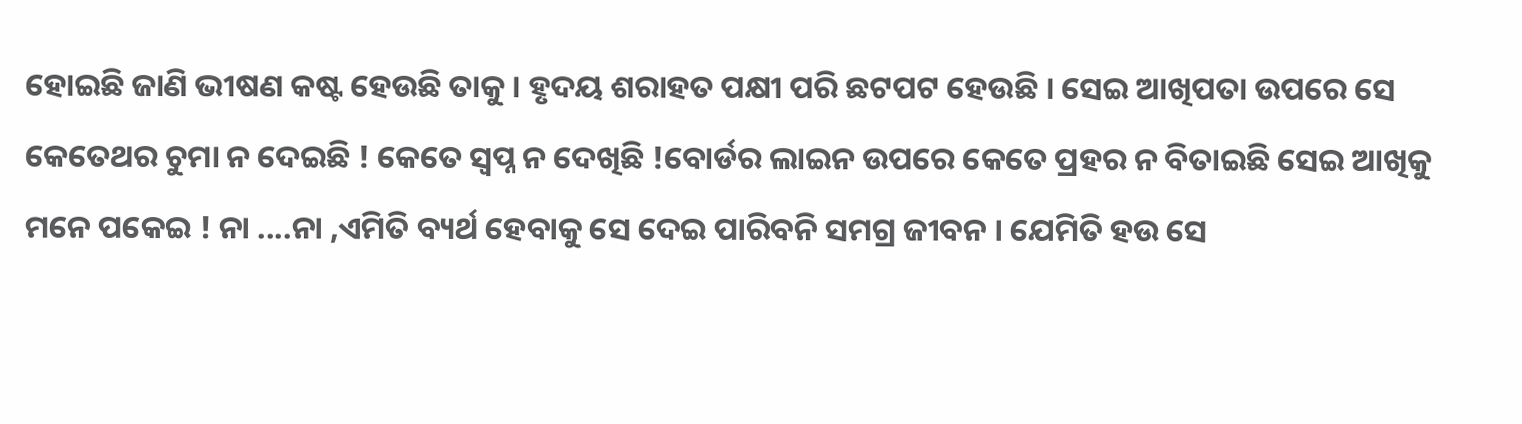ହୋଇଛି ଜାଣି ଭୀଷଣ କଷ୍ଟ ହେଉଛି ତାକୁ । ହୃଦୟ ଶରାହତ ପକ୍ଷୀ ପରି ଛଟପଟ ହେଉଛି । ସେଇ ଆଖିପତା ଉପରେ ସେ କେତେଥର ଚୁମା ନ ଦେଇଛି ! କେତେ ସ୍ୱପ୍ନ ନ ଦେଖିଛି !ବୋର୍ଡର ଲାଇନ ଉପରେ କେତେ ପ୍ରହର ନ ବିତାଇଛି ସେଇ ଆଖିକୁ ମନେ ପକେଇ ! ନା ....ନା ,ଏମିତି ବ୍ୟର୍ଥ ହେବାକୁ ସେ ଦେଇ ପାରିବନି ସମଗ୍ର ଜୀବନ । ଯେମିତି ହଉ ସେ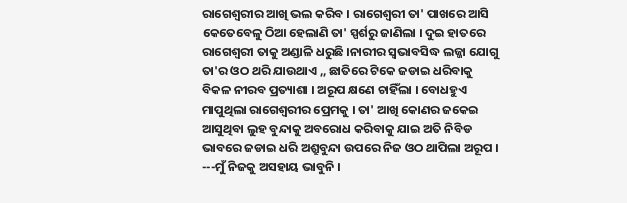ରାଗେଶ୍ୱରୀର ଆଖି ଭଲ କରିବ । ରାଗେଶ୍ୱରୀ ତା' ପାଖରେ ଆସି କେତେବେଳୁ ଠିଆ ହେଲାଣି ତା' ସ୍ପର୍ଶରୁ ଜାଣିଲା । ଦୁଇ ହାତରେ ରାଗେଶ୍ୱରୀ ତାକୁ ଅଣ୍ଡାଳି ଧରୁଛି ।ନାରୀର ସ୍ଵଭାବସିଦ୍ଧ ଲଜ୍ଜା ଯୋଗୁ ତା'ର ଓଠ ଥରି ଯାଉଥାଏ ,, ଛାତିରେ ଟିକେ ଜଡାଇ ଧରିବାକୁ ବିକଳ ନୀରବ ପ୍ରତ୍ୟାଶା । ଅରୂପ କ୍ଷଣେ ଚାହିଁଲା । ବୋଧହୁଏ ମାପୁଥିଲା ରାଗେଶ୍ୱରୀର ପ୍ରେମକୁ । ତା' ଆଖି କୋଣର ଜକେଇ ଆସୁଥିବା ଲୁହ ବୁନ୍ଦାକୁ ଅବରୋଧ କରିବାକୁ ଯାଇ ଅତି ନିବିଡ ଭାବରେ ଜଡାଇ ଧରି ଅଶ୍ରୁବୁନ୍ଦା ଉପରେ ନିଜ ଓଠ ଥାପିଲା ଅରୂପ ।
---ମୁଁ ନିଜକୁ ଅସହାୟ ଭାବୁନି ।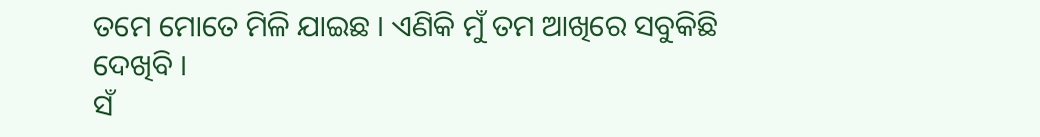ତମେ ମୋତେ ମିଳି ଯାଇଛ । ଏଣିକି ମୁଁ ତମ ଆଖିରେ ସବୁକିଛି ଦେଖିବି ।
ସଁ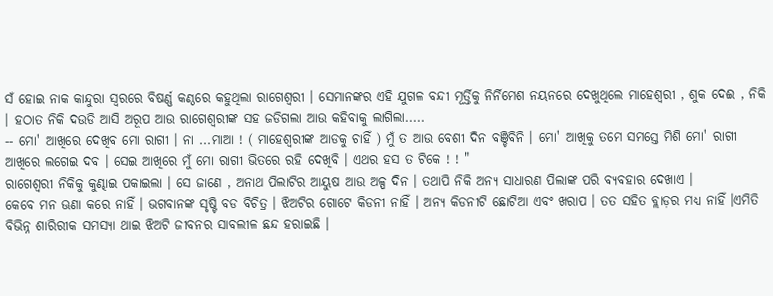ସଁ ହୋଇ ନାକ କାନ୍ଦୁରା ସ୍ୱରରେ ବିଷର୍ଣ୍ଣ କଣ୍ଠରେ କହୁଥିଲା ରାଗେଶ୍ୱରୀ । ସେମାନଙ୍କର ଏହି ଯୁଗଳ ବନ୍ଦୀ ମୂର୍ତ୍ତିକୁ ନିର୍ନିମେଶ ନୟନରେ ଦେଖୁଥିଲେ ମାହେଶ୍ୱରୀ , ଶୁକ ଦେଈ , ନିକି । ହଠାତ ନିକି ଦଉଡି ଆସି ଅରୂପ ଆଉ ରାଗେଶ୍ୱରୀଙ୍କ ସହ ଜଡିଗଲା ଆଉ କହିବାକୁ ଲାଗିଲା.....
-- ମୋ' ଆଖିରେ ଦେଖିବ ମୋ ରାଗୀ । ନା ...ମାଆ ! ( ମାହେଶ୍ୱରୀଙ୍କ ଆଡକୁ ଚାହିଁ ) ମୁଁ ତ ଆଉ ବେଶୀ ଦିନ ବଞ୍ଚିବିନି । ମୋ' ଆଖିକୁ ତମେ ସମସ୍ତେ ମିଶି ମୋ' ରାଗୀ ଆଖିରେ ଲଗେଇ ଦବ । ସେଇ ଆଖିରେ ମୁଁ ମୋ ରାଗୀ ଭିତରେ ରହି ଦେଖିବି । ଏଥର ହସ ତ ଟିକେ ! ! "
ରାଗେଶ୍ୱରୀ ନିକିକୁ କୁଣ୍ଢାଇ ପକାଇଲା । ସେ ଜାଣେ , ଅନାଥ ପିଲାଟିର ଆୟୁଷ ଆଉ ଅଳ୍ପ ଦିନ । ତଥାପି ନିକି ଅନ୍ୟ ସାଧାରଣ ପିଲାଙ୍କ ପରି ବ୍ୟବହାର ଦେଖାଏ ।
କେବେ ମନ ଊଣା କରେ ନାହିଁ । ଭଗବାନଙ୍କ ସୃଷ୍ଟି ବଡ ବିଚିତ୍ର । ଝିଅଟିର ଗୋଟେ କିଡନୀ ନାହିଁ । ଅନ୍ୟ କିଡନୀଟି ଛୋଟିଆ ଏବଂ ଖରାପ । ତତ ସହିତ ବ୍ଲାଡ଼ର ମଧ୍ୟ ନାହିଁ ।ଏମିତି ବିଭିନ୍ନ ଶାରିରୀକ ସମସ୍ୟା ଥାଇ ଝିଅଟି ଜୀବନର ସାବଲୀଳ ଛନ୍ଦ ହରାଇଛି ।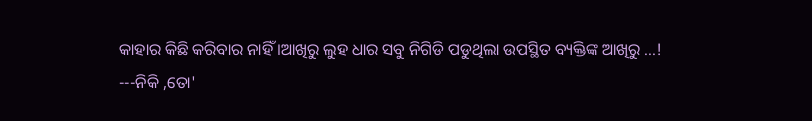କାହାର କିଛି କରିବାର ନାହିଁ ।ଆଖିରୁ ଲୁହ ଧାର ସବୁ ନିଗିଡି ପଡୁଥିଲା ଉପସ୍ଥିତ ବ୍ୟକ୍ତିଙ୍କ ଆଖିରୁ ...!
---ନିକି ,ତୋ'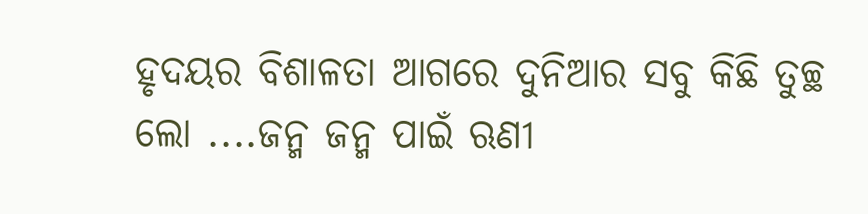ହୃଦୟର ବିଶାଳତା ଆଗରେ ଦୁନିଆର ସବୁ କିଛି ତୁଚ୍ଛ ଲୋ ....ଜନ୍ମ ଜନ୍ମ ପାଇଁ ଋଣୀ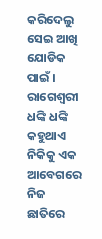କରିଦେଲୁ ସେଇ ଆଖି ଯୋଡିକ ପାଇଁ ।
ରାଗେଶ୍ୱରୀ ଧଙ୍କି ଧଙ୍କି କହୁଥାଏ ନିକିକୁ ଏକ ଆବେଗରେ ନିଜ ଛାତିରେ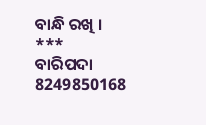ବାନ୍ଧି ରଖି ।
***
ବାରିପଦା
8249850168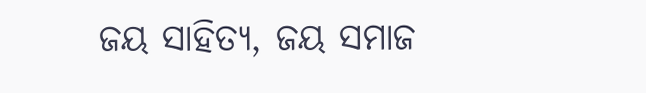ଜୟ ସାହିତ୍ୟ, ଜୟ ସମାଜ